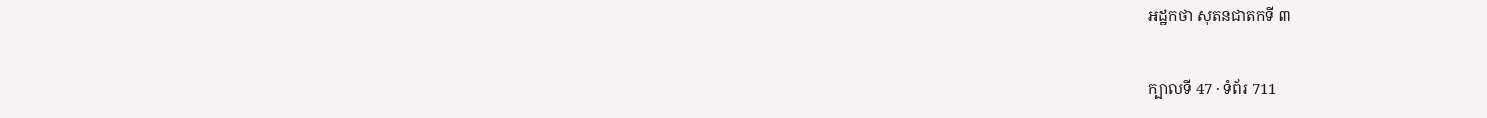អដ្ឋកថា សុតនជាតកទី ៣

ក្បាលទី 47 · ទំព័រ 711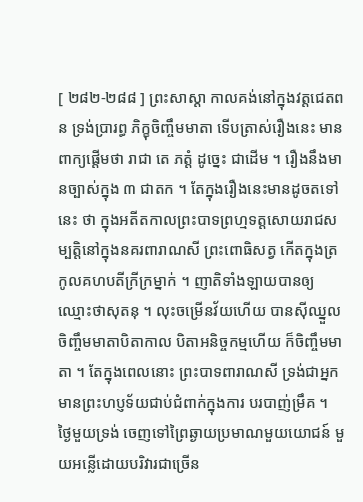[ ២៨២-២៨៨ ] ព្រះសាស្តា កាលគង់នៅក្នុងវត្តជេតពន ទ្រង់ប្រារព្ធ ភិក្ខុចិញ្ចឹមមាតា ទើបត្រាស់រឿងនេះ មានពាក្យផ្តើមថា រាជា តេ ភត្តំ ដូច្នេះ ជាដើម ។ រឿងនឹងមានច្បាស់ក្នុង ៣ ជាតក ។ តែក្នុងរឿងនេះមានដូចតទៅនេះ ថា ក្នុងអតីតកាលព្រះបាទព្រហ្មទត្តសោយរាជសម្បត្តិនៅក្នុងនគរពារាណសី ព្រះពោធិសត្វ កើតក្នុងត្រកូលគហបតីក្រីក្រម្នាក់ ។ ញាតិទាំងឡាយបានឲ្យ ឈ្មោះថាសុតនុ ។ លុះចម្រើនវ័យហើយ បានស៊ីឈ្នួលចិញ្ចឹមមាតាបិតាកាល បិតាអនិច្ចកម្មហើយ ក៏ចិញ្ចឹមមាតា ។ តែក្នុងពេលនោះ ព្រះបាទពារាណសី ទ្រង់ជាអ្នកមានព្រះហប្ញទ័យជាប់ជំពាក់ក្នុងការ បរបាញ់ម្រឹគ ។ ថ្ងៃមួយទ្រង់ ចេញទៅព្រៃឆ្ងាយប្រមាណមួយយោជន៍ មួយអន្លើដោយបរិវារជាច្រើន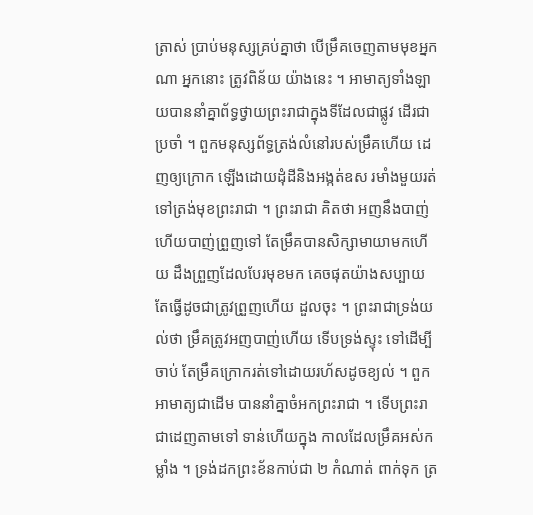ត្រាស់ ប្រាប់មនុស្សគ្រប់គ្នាថា បើម្រឹគចេញតាមមុខអ្នកណា អ្នកនោះ ត្រូវពិន័យ យ៉ាងនេះ ។ អាមាត្យទាំងឡាយបាននាំគ្នាព័ទ្ធថ្វាយព្រះរាជាក្នុងទីដែលជាផ្លូវ ដើរជាប្រចាំ ។ ពួកមនុស្សព័ទ្ធត្រង់លំនៅរបស់ម្រឹគហើយ ដេញឲ្យក្រោក ឡើងដោយដុំដីនិងអង្កត់ឧស រមាំងមួយរត់ទៅត្រង់មុខព្រះរាជា ។ ព្រះរាជា គិតថា អញនឹងបាញ់ ហើយបាញ់ព្រួញទៅ តែម្រឹគបានសិក្សាមាយាមកហើយ ដឹងព្រួញដែលបែរមុខមក គេចផុតយ៉ាងសប្បាយ តែធ្វើដូចជាត្រូវព្រួញហើយ ដួលចុះ ។ ព្រះរាជាទ្រង់យល់ថា ម្រឹគត្រូវអញបាញ់ហើយ ទើបទ្រង់ស្ទុះ ទៅដើម្បីចាប់ តែម្រឹគក្រោករត់ទៅដោយរហ័សដូចខ្យល់ ។ ពួកអាមាត្យជាដើម បាននាំគ្នាចំអកព្រះរាជា ។ ទើបព្រះរាជាដេញតាមទៅ ទាន់ហើយក្នុង កាលដែលម្រឹគអស់កម្លាំង ។ ទ្រង់ដកព្រះខ័នកាប់ជា ២ កំណាត់ ពាក់ទុក ត្រ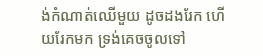ង់កំណាត់ឈើមួយ ដូចដងរែក ហើយរែកមក ទ្រង់គេចចូលទៅ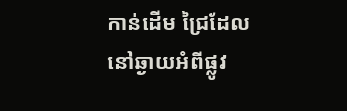កាន់ដើម ជ្រៃដែលនៅឆ្ងាយអំពីផ្លូវ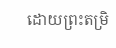ដោយព្រះតម្រិ